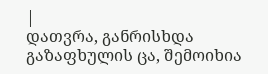|
დათვრა, განრისხდა გაზაფხულის ცა, შემოიხია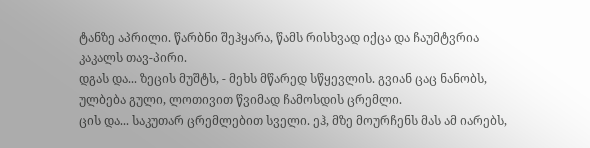ტანზე აპრილი. წარბნი შეჰყარა, წამს რისხვად იქცა და ჩაუმტვრია კაკალს თავ-პირი.
დგას და... ზეცის მუშტს, - მეხს მწარედ სწყევლის. გვიან ცაც ნანობს, ულბება გული, ლოთივით წვიმად ჩამოსდის ცრემლი.
ცის და... საკუთარ ცრემლებით სველი. ეჰ, მზე მოურჩენს მას ამ იარებს,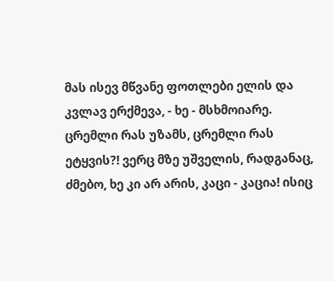მას ისევ მწვანე ფოთლები ელის და კვლავ ერქმევა, - ხე - მსხმოიარე.
ცრემლი რას უზამს, ცრემლი რას ეტყვის?! ვერც მზე უშველის, რადგანაც, ძმებო, ხე კი არ არის, კაცი - კაცია! ისიც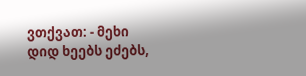ვთქვათ: - მეხი დიდ ხეებს ეძებს,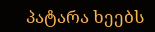პატარა ხეებს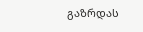გაზრდას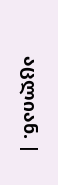აცლიან. |